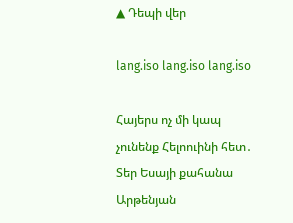▲ Դեպի վեր

lang.iso lang.iso lang.iso

Հայերս ոչ մի կապ չունենք Հելոուինի հետ․ Տեր Եսայի քահանա Արթենյան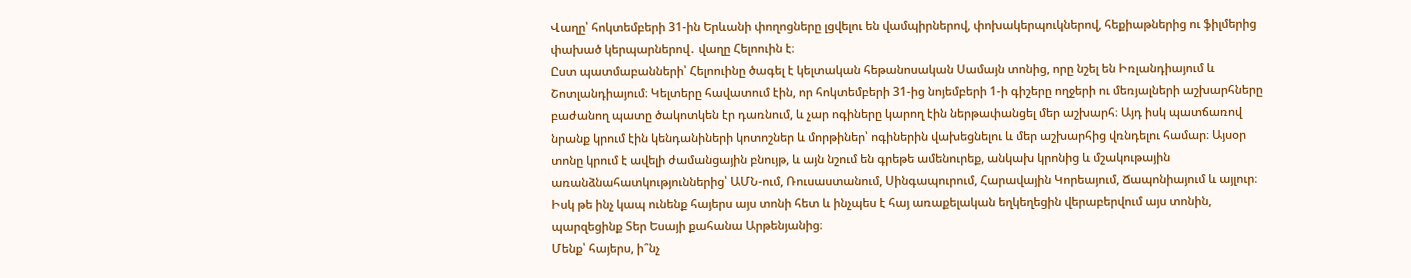Վաղը՝ հոկտեմբերի 31-ին Երևանի փողոցները լցվելու են վամպիրներով, փոխակերպուկներով, հեքիաթներից ու ֆիլմերից փախած կերպարներով․ վաղը Հելոուին է։
Ըստ պատմաբանների՝ Հելոուինը ծագել է կելտական հեթանոսական Սամայն տոնից, որը նշել են Իռլանդիայում և Շոտլանդիայում։ Կելտերը հավատում էին, որ հոկտեմբերի 31-ից նոյեմբերի 1-ի գիշերը ողջերի ու մեռյալների աշխարհները բաժանող պատը ծակոտկեն էր դառնում, և չար ոգիները կարող էին ներթափանցել մեր աշխարհ։ Այդ իսկ պատճառով նրանք կրում էին կենդանիների կոտոշներ և մորթիներ՝ ոգիներին վախեցնելու և մեր աշխարհից վռնդելու համար։ Այսօր տոնը կրում է ավելի ժամանցային բնույթ, և այն նշում են գրեթե ամենուրեք, անկախ կրոնից և մշակութային առանձնահատկություններից՝ ԱՄՆ-ում, Ռուսաստանում, Սինգապուրում, Հարավային Կորեայում, Ճապոնիայում և այլուր։
Իսկ թե ինչ կապ ունենք հայերս այս տոնի հետ և ինչպես է հայ առաքելական եղկեղեցին վերաբերվում այս տոնին, պարզեցինք Տեր Եսայի քահանա Արթենյանից։
Մենք՝ հայերս, ի՞նչ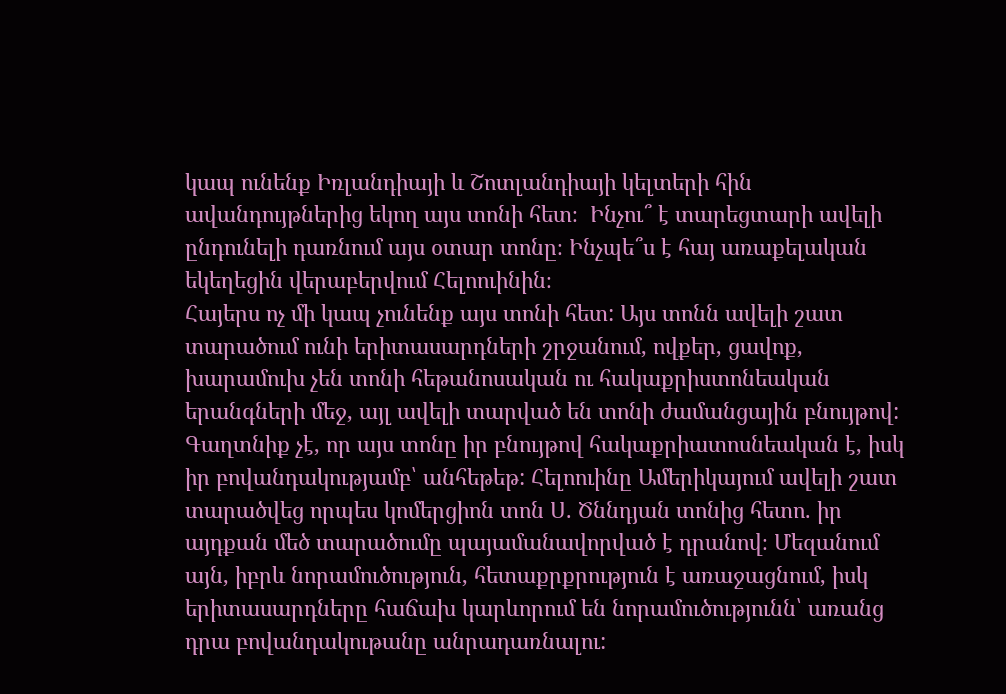կապ ունենք Իռլանդիայի և Շոտլանդիայի կելտերի հին ավանդույթներից եկող այս տոնի հետ։  Ինչու՞ է տարեցտարի ավելի ընդունելի դառնում այս օտար տոնը։ Ինչպե՞ս է հայ առաքելական եկեղեցին վերաբերվում Հելոուինին։
Հայերս ոչ մի կապ չունենք այս տոնի հետ: Այս տոնն ավելի շատ տարածում ունի երիտասարդների շրջանում, ովքեր, ցավոք, խարամուխ չեն տոնի հեթանոսական ու հակաքրիստոնեական երանգների մեջ, այլ ավելի տարված են տոնի ժամանցային բնույթով: Գաղտնիք չէ, որ այս տոնը իր բնույթով հակաքրիատոսնեական է, իսկ իր բովանդակությամբ՝ անհեթեթ: Հելոուինը Ամերիկայում ավելի շատ տարածվեց որպես կոմերցիոն տոն Ս. Ծննդյան տոնից հետո. իր այդքան մեծ տարածումը պայամանավորված է դրանով։ Մեզանում այն, իբրև նորամուծություն, հետաքրքրություն է առաջացնում, իսկ երիտասարդները հաճախ կարևորում են նորամուծությունն՝ առանց դրա բովանդակութանը անրադառնալու: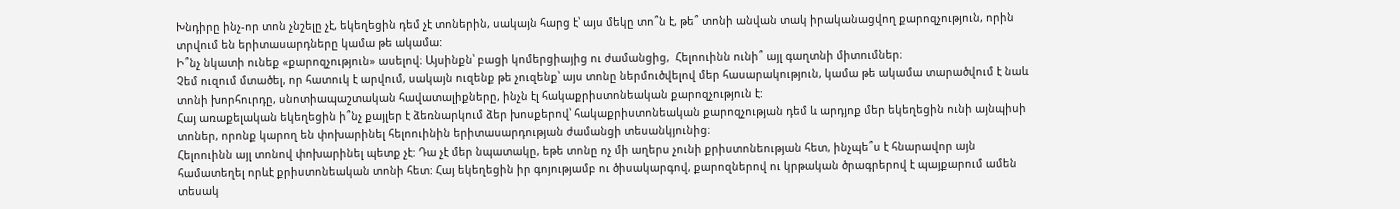Խնդիրը ինչ-որ տոն չնշելը չէ, եկեղեցին դեմ չէ տոներին, սակայն հարց է՝ այս մեկը տո՞ն է, թե՞ տոնի անվան տակ իրականացվող քարոզչություն, որին տրվում են երիտասարդները կամա թե ակամա:
Ի՞նչ նկատի ունեք «քարոզչություն» ասելով։ Այսինքն՝ բացի կոմերցիայից ու ժամանցից,  Հելոուինն ունի՞ այլ գաղտնի միտումներ։
Չեմ ուզում մտածել, որ հատուկ է արվում, սակայն ուզենք թե չուզենք՝ այս տոնը ներմուծվելով մեր հասարակություն, կամա թե ակամա տարածվում է նաև տոնի խորհուրդը, սնոտիապաշտական հավատալիքները, ինչն էլ հակաքրիստոնեական քարոզչություն է:
Հայ առաքելական եկեղեցին ի՞նչ քայլեր է ձեռնարկում ձեր խոսքերով՝ հակաքրիստոնեական քարոզչության դեմ և արդյոք մեր եկեղեցին ունի այնպիսի տոներ, որոնք կարող են փոխարինել հելոուինին երիտասարդության ժամանցի տեսանկյունից։
Հելոուինն այլ տոնով փոխարինել պետք չէ: Դա չէ մեր նպատակը, եթե տոնը ոչ մի աղերս չունի քրիստոնեության հետ, ինչպե՞ս է հնարավոր այն համատեղել որևէ քրիստոնեական տոնի հետ: Հայ եկեղեցին իր գոյությամբ ու ծիսակարգով, քարոզներով ու կրթական ծրագրերով է պայքարում ամեն տեսակ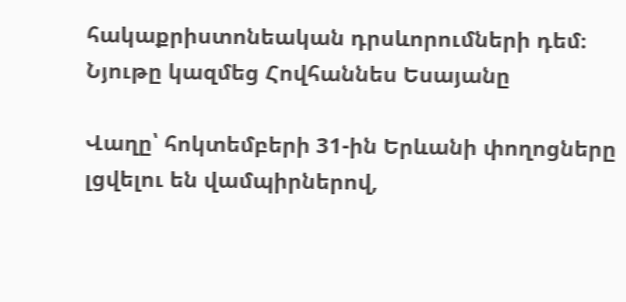հակաքրիստոնեական դրսևորումների դեմ։
Նյութը կազմեց Հովհաննես Եսայանը

Վաղը՝ հոկտեմբերի 31-ին Երևանի փողոցները լցվելու են վամպիրներով,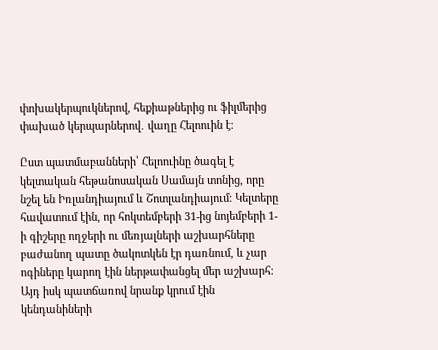փոխակերպուկներով, հեքիաթներից ու ֆիլմերից փախած կերպարներով․ վաղը Հելոուին է։

Ըստ պատմաբանների՝ Հելոուինը ծագել է կելտական հեթանոսական Սամայն տոնից, որը նշել են Իռլանդիայում և Շոտլանդիայում։ Կելտերը հավատում էին, որ հոկտեմբերի 31-ից նոյեմբերի 1-ի գիշերը ողջերի ու մեռյալների աշխարհները բաժանող պատը ծակոտկեն էր դառնում, և չար ոգիները կարող էին ներթափանցել մեր աշխարհ։ Այդ իսկ պատճառով նրանք կրում էին կենդանիների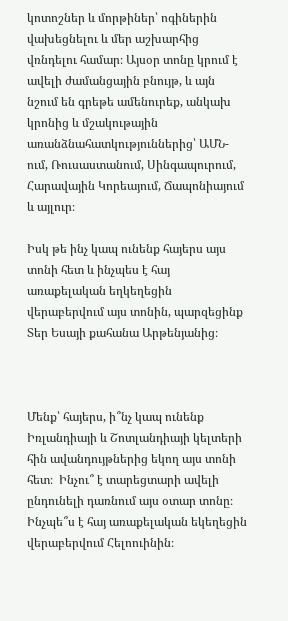կոտոշներ և մորթիներ՝ ոգիներին վախեցնելու և մեր աշխարհից վռնդելու համար։ Այսօր տոնը կրում է ավելի ժամանցային բնույթ, և այն նշում են գրեթե ամենուրեք, անկախ կրոնից և մշակութային առանձնահատկություններից՝ ԱՄՆ-ում, Ռուսաստանում, Սինգապուրում, Հարավային Կորեայում, Ճապոնիայում և այլուր։

Իսկ թե ինչ կապ ունենք հայերս այս տոնի հետ և ինչպես է հայ առաքելական եղկեղեցին վերաբերվում այս տոնին, պարզեցինք Տեր Եսայի քահանա Արթենյանից։



Մենք՝ հայերս, ի՞նչ կապ ունենք Իռլանդիայի և Շոտլանդիայի կելտերի հին ավանդույթներից եկող այս տոնի հետ։  Ինչու՞ է տարեցտարի ավելի ընդունելի դառնում այս օտար տոնը։ Ինչպե՞ս է հայ առաքելական եկեղեցին վերաբերվում Հելոուինին։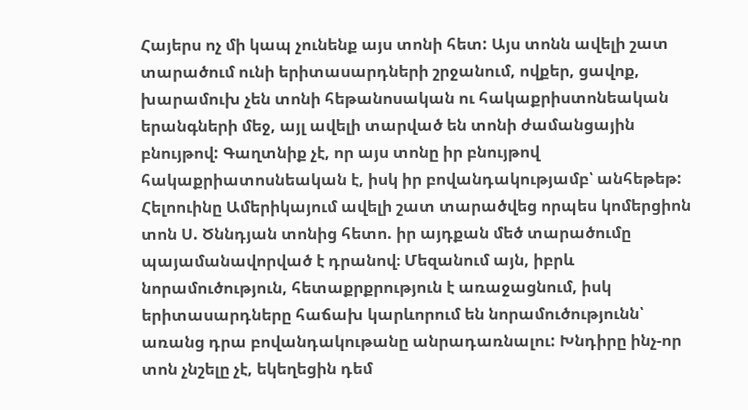Հայերս ոչ մի կապ չունենք այս տոնի հետ: Այս տոնն ավելի շատ տարածում ունի երիտասարդների շրջանում, ովքեր, ցավոք, խարամուխ չեն տոնի հեթանոսական ու հակաքրիստոնեական երանգների մեջ, այլ ավելի տարված են տոնի ժամանցային բնույթով: Գաղտնիք չէ, որ այս տոնը իր բնույթով հակաքրիատոսնեական է, իսկ իր բովանդակությամբ՝ անհեթեթ: Հելոուինը Ամերիկայում ավելի շատ տարածվեց որպես կոմերցիոն տոն Ս. Ծննդյան տոնից հետո. իր այդքան մեծ տարածումը պայամանավորված է դրանով։ Մեզանում այն, իբրև նորամուծություն, հետաքրքրություն է առաջացնում, իսկ երիտասարդները հաճախ կարևորում են նորամուծությունն՝ առանց դրա բովանդակութանը անրադառնալու: Խնդիրը ինչ-որ տոն չնշելը չէ, եկեղեցին դեմ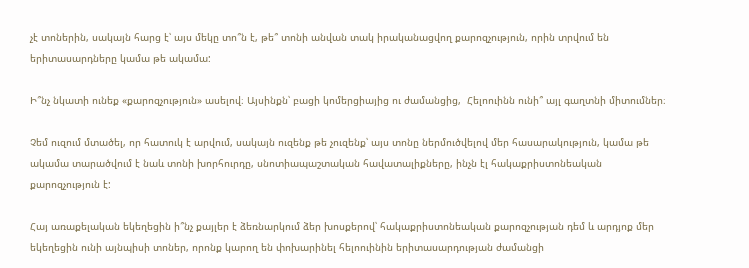չէ տոներին, սակայն հարց է՝ այս մեկը տո՞ն է, թե՞ տոնի անվան տակ իրականացվող քարոզչություն, որին տրվում են երիտասարդները կամա թե ակամա:

Ի՞նչ նկատի ունեք «քարոզչություն» ասելով։ Այսինքն՝ բացի կոմերցիայից ու ժամանցից,  Հելոուինն ունի՞ այլ գաղտնի միտումներ։

Չեմ ուզում մտածել, որ հատուկ է արվում, սակայն ուզենք թե չուզենք՝ այս տոնը ներմուծվելով մեր հասարակություն, կամա թե ակամա տարածվում է նաև տոնի խորհուրդը, սնոտիապաշտական հավատալիքները, ինչն էլ հակաքրիստոնեական քարոզչություն է:

Հայ առաքելական եկեղեցին ի՞նչ քայլեր է ձեռնարկում ձեր խոսքերով՝ հակաքրիստոնեական քարոզչության դեմ և արդյոք մեր եկեղեցին ունի այնպիսի տոներ, որոնք կարող են փոխարինել հելոուինին երիտասարդության ժամանցի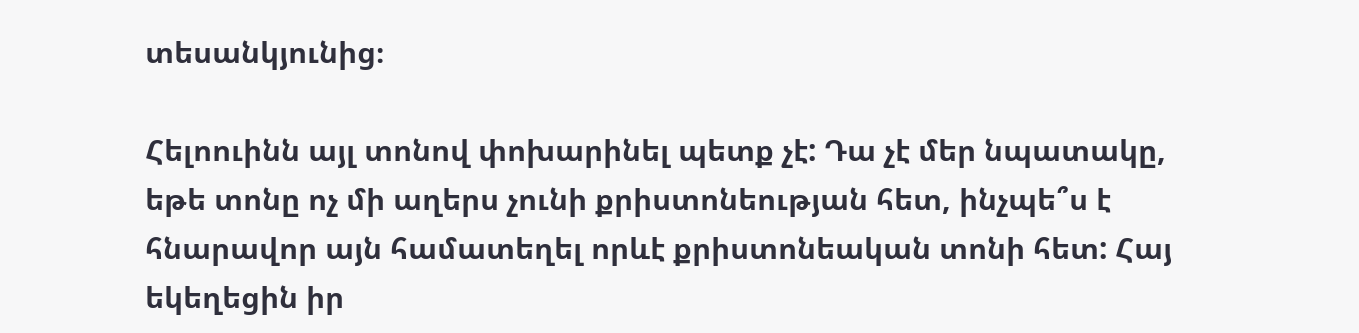տեսանկյունից։

Հելոուինն այլ տոնով փոխարինել պետք չէ: Դա չէ մեր նպատակը, եթե տոնը ոչ մի աղերս չունի քրիստոնեության հետ, ինչպե՞ս է հնարավոր այն համատեղել որևէ քրիստոնեական տոնի հետ: Հայ եկեղեցին իր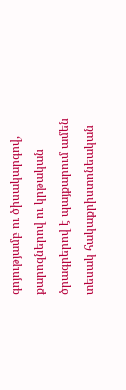գոյությամբ ու ծիսակարգով, քարոզներով ու կրթական ծրագրերով է պայքարում ամեն տեսակ հակաքրիստոնեական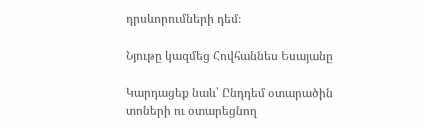դրսևորումների դեմ։

Նյութը կազմեց Հովհաննես Եսայանը

Կարդացեք նաև՝ Ընդդեմ օտարածին տոների ու օտարեցնող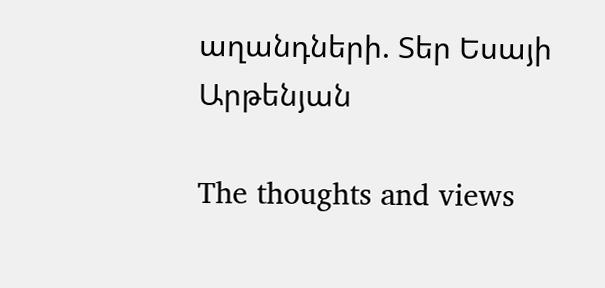աղանդների. Տեր Եսայի Արթենյան

The thoughts and views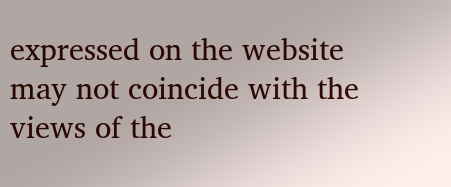expressed on the website may not coincide with the views of the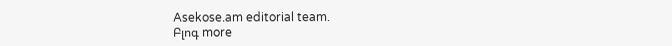Asekose.am editorial team.
Բլոգ more